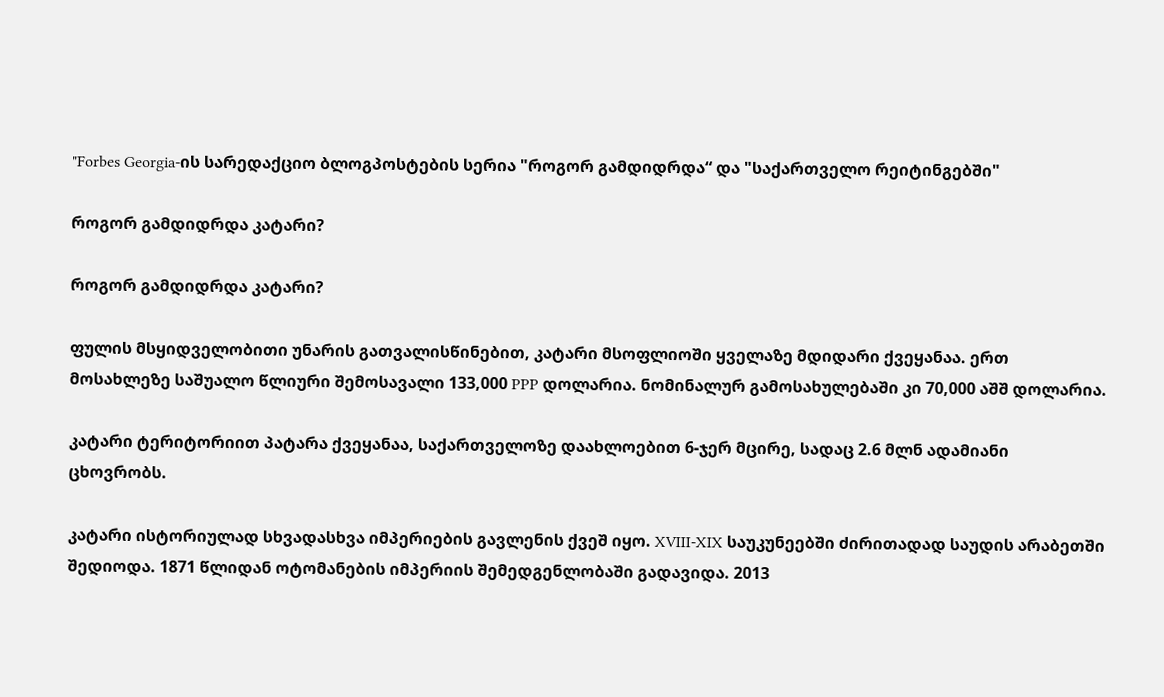"Forbes Georgia-ის სარედაქციო ბლოგპოსტების სერია "როგორ გამდიდრდა“ და "საქართველო რეიტინგებში"

როგორ გამდიდრდა კატარი?

როგორ გამდიდრდა კატარი?

ფულის მსყიდველობითი უნარის გათვალისწინებით, კატარი მსოფლიოში ყველაზე მდიდარი ქვეყანაა. ერთ მოსახლეზე საშუალო წლიური შემოსავალი 133,000 PPP დოლარია. ნომინალურ გამოსახულებაში კი 70,000 აშშ დოლარია.

კატარი ტერიტორიით პატარა ქვეყანაა, საქართველოზე დაახლოებით 6-ჯერ მცირე, სადაც 2.6 მლნ ადამიანი ცხოვრობს.

კატარი ისტორიულად სხვადასხვა იმპერიების გავლენის ქვეშ იყო. XVIII-XIX საუკუნეებში ძირითადად საუდის არაბეთში შედიოდა. 1871 წლიდან ოტომანების იმპერიის შემედგენლობაში გადავიდა. 2013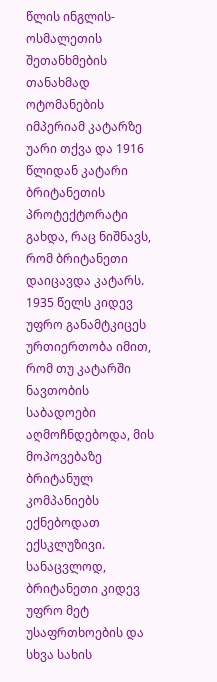წლის ინგლის-ოსმალეთის შეთანხმების თანახმად ოტომანების იმპერიამ კატარზე უარი თქვა და 1916 წლიდან კატარი ბრიტანეთის პროტექტორატი გახდა, რაც ნიშნავს, რომ ბრიტანეთი დაიცავდა კატარს. 1935 წელს კიდევ უფრო განამტკიცეს ურთიერთობა იმით, რომ თუ კატარში ნავთობის საბადოები აღმოჩნდებოდა, მის მოპოვებაზე ბრიტანულ კომპანიებს ექნებოდათ ექსკლუზივი. სანაცვლოდ, ბრიტანეთი კიდევ უფრო მეტ უსაფრთხოების და სხვა სახის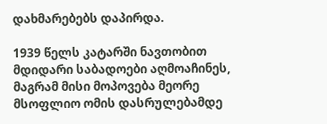დახმარებებს დაპირდა.

1939 წელს კატარში ნავთობით მდიდარი საბადოები აღმოაჩინეს, მაგრამ მისი მოპოვება მეორე მსოფლიო ომის დასრულებამდე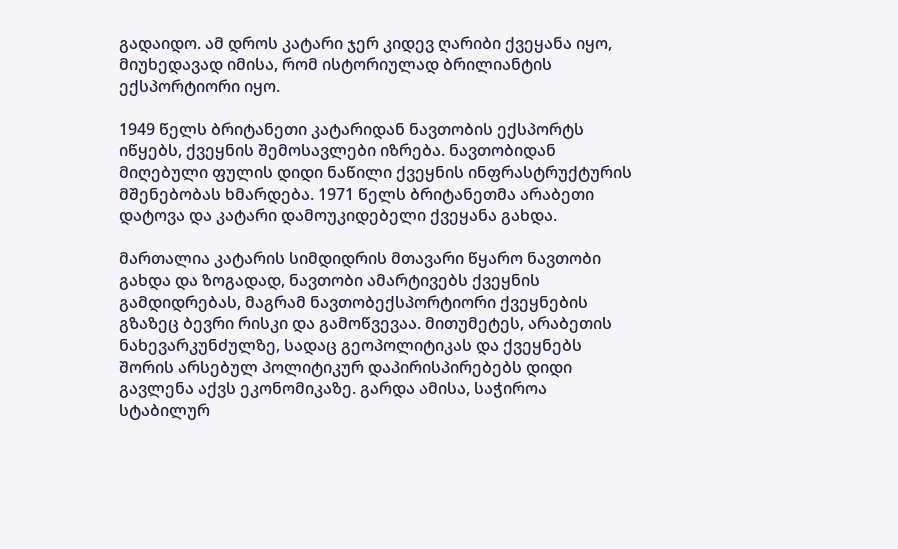გადაიდო. ამ დროს კატარი ჯერ კიდევ ღარიბი ქვეყანა იყო, მიუხედავად იმისა, რომ ისტორიულად ბრილიანტის ექსპორტიორი იყო.

1949 წელს ბრიტანეთი კატარიდან ნავთობის ექსპორტს იწყებს, ქვეყნის შემოსავლები იზრება. ნავთობიდან მიღებული ფულის დიდი ნაწილი ქვეყნის ინფრასტრუქტურის მშენებობას ხმარდება. 1971 წელს ბრიტანეთმა არაბეთი დატოვა და კატარი დამოუკიდებელი ქვეყანა გახდა.

მართალია კატარის სიმდიდრის მთავარი წყარო ნავთობი გახდა და ზოგადად, ნავთობი ამარტივებს ქვეყნის გამდიდრებას, მაგრამ ნავთობექსპორტიორი ქვეყნების გზაზეც ბევრი რისკი და გამოწვევაა. მითუმეტეს, არაბეთის ნახევარკუნძულზე, სადაც გეოპოლიტიკას და ქვეყნებს შორის არსებულ პოლიტიკურ დაპირისპირებებს დიდი გავლენა აქვს ეკონომიკაზე. გარდა ამისა, საჭიროა სტაბილურ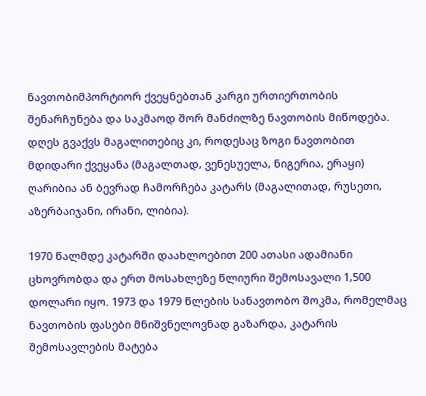ნავთობიმპორტიორ ქვეყნებთან კარგი ურთიერთობის შენარჩუნება და საკმაოდ შორ მანძილზე ნავთობის მიწოდება. დღეს გვაქვს მაგალითებიც კი, როდესაც ზოგი ნავთობით მდიდარი ქვეყანა (მაგალთად, ვენესუელა, ნიგერია, ერაყი) ღარიბია ან ბევრად ჩამორჩება კატარს (მაგალითად, რუსეთი, აზერბაიჯანი, ირანი, ლიბია).

1970 წალმდე კატარში დაახლოებით 200 ათასი ადამიანი ცხოვრობდა და ერთ მოსახლეზე წლიური შემოსავალი 1,500 დოლარი იყო. 1973 და 1979 წლების სანავთობო შოკმა, რომელმაც ნავთობის ფასები მნიშვნელოვნად გაზარდა, კატარის შემოსავლების მატება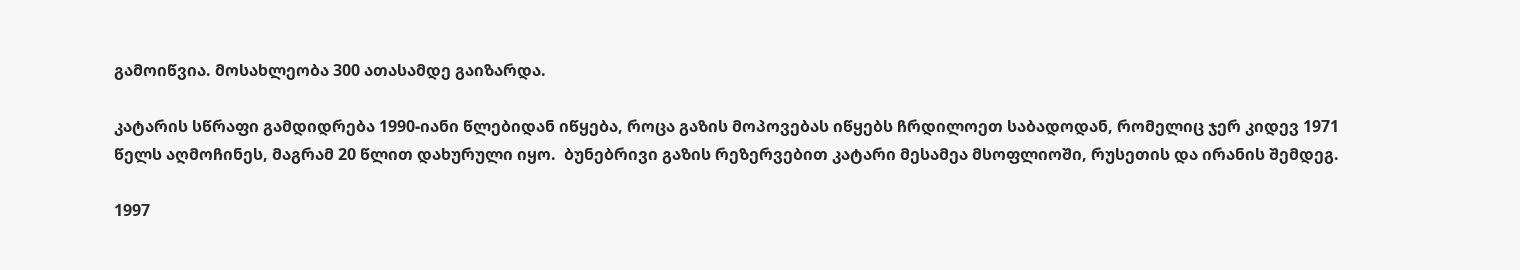გამოიწვია. მოსახლეობა 300 ათასამდე გაიზარდა.

კატარის სწრაფი გამდიდრება 1990-იანი წლებიდან იწყება, როცა გაზის მოპოვებას იწყებს ჩრდილოეთ საბადოდან, რომელიც ჯერ კიდევ 1971 წელს აღმოჩინეს, მაგრამ 20 წლით დახურული იყო.  ბუნებრივი გაზის რეზერვებით კატარი მესამეა მსოფლიოში, რუსეთის და ირანის შემდეგ.

1997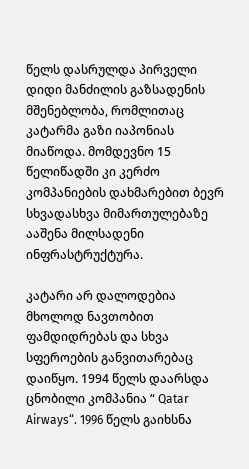წელს დასრულდა პირველი დიდი მანძილის გაზსადენის მშენებლობა, რომლითაც კატარმა გაზი იაპონიას მიაწოდა. მომდევნო 15 წელიწადში კი კერძო კომპანიების დახმარებით ბევრ სხვადასხვა მიმართულებაზე ააშენა მილსადენი ინფრასტრუქტურა.

კატარი არ დალოდებია მხოლოდ ნავთობით ფამდიდრებას და სხვა სფეროების განვითარებაც დაიწყო. 1994 წელს დაარსდა ცნობილი კომპანია “ Qatar Airways“. 1996 წელს გაიხსნა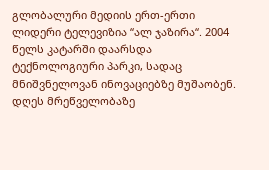გლობალური მედიის ერთ-ერთი ლიდერი ტელევიზია “ალ ჯაზირა“. 2004 წელს კატარში დაარსდა ტექნოლოგიური პარკი, სადაც მნიშვნელოვან ინოვაციებზე მუშაობენ. დღეს მრეწველობაზე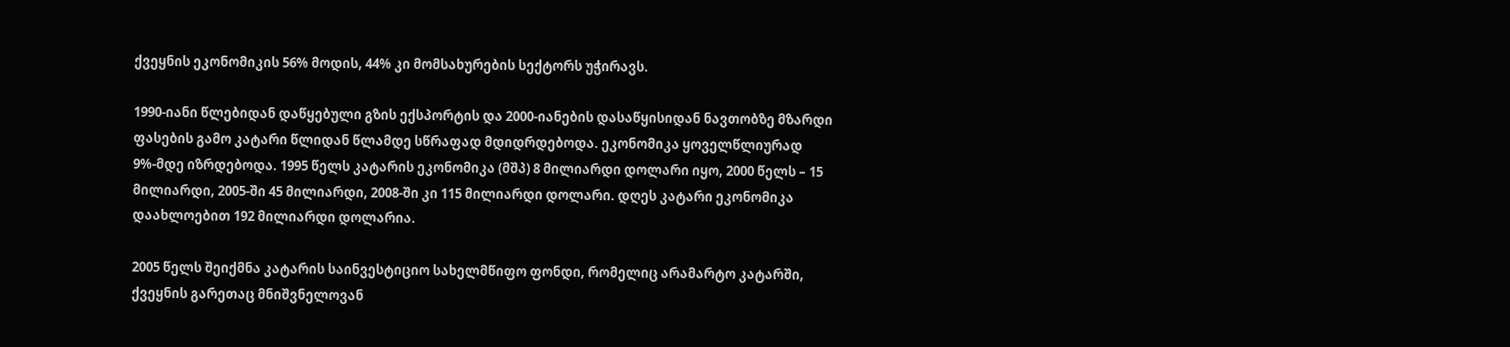ქვეყნის ეკონომიკის 56% მოდის, 44% კი მომსახურების სექტორს უჭირავს.

1990-იანი წლებიდან დაწყებული გზის ექსპორტის და 2000-იანების დასაწყისიდან ნავთობზე მზარდი ფასების გამო კატარი წლიდან წლამდე სწრაფად მდიდრდებოდა. ეკონომიკა ყოველწლიურად 9%-მდე იზრდებოდა. 1995 წელს კატარის ეკონომიკა (მშპ) 8 მილიარდი დოლარი იყო, 2000 წელს – 15 მილიარდი, 2005-ში 45 მილიარდი, 2008-ში კი 115 მილიარდი დოლარი. დღეს კატარი ეკონომიკა დაახლოებით 192 მილიარდი დოლარია.

2005 წელს შეიქმნა კატარის საინვესტიციო სახელმწიფო ფონდი, რომელიც არამარტო კატარში, ქვეყნის გარეთაც მნიშვნელოვან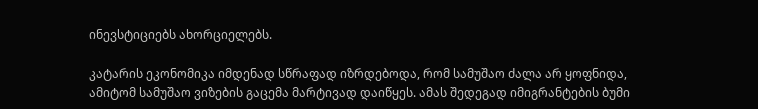ინევსტიციებს ახორციელებს.

კატარის ეკონომიკა იმდენად სწრაფად იზრდებოდა, რომ სამუშაო ძალა არ ყოფნიდა, ამიტომ სამუშაო ვიზების გაცემა მარტივად დაიწყეს. ამას შედეგად იმიგრანტების ბუმი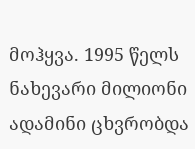მოჰყვა. 1995 წელს ნახევარი მილიონი ადამინი ცხვრობდა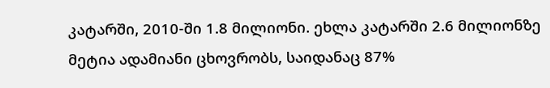კატარში, 2010-ში 1.8 მილიონი. ეხლა კატარში 2.6 მილიონზე მეტია ადამიანი ცხოვრობს, საიდანაც 87%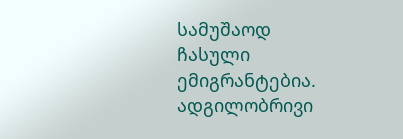სამუშაოდ ჩასული ემიგრანტებია. ადგილობრივი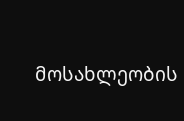მოსახლეობის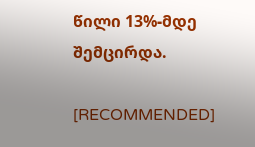წილი 13%-მდე შემცირდა.

[RECOMMENDED]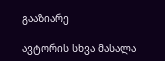გააზიარე

ავტორის სხვა მასალა